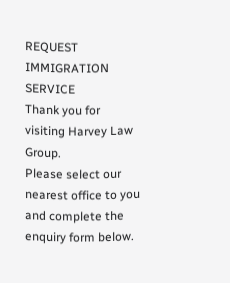REQUEST IMMIGRATION SERVICE
Thank you for visiting Harvey Law Group.
Please select our nearest office to you and complete the enquiry form below.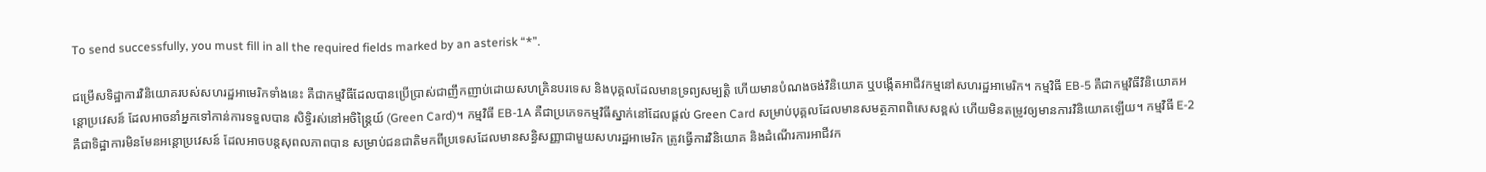To send successfully, you must fill in all the required fields marked by an asterisk “*”.

ជម្រើសទិដ្ឋាការវិនិយោគរបស់សហរដ្ឋអាមេរិកទាំងនេះ គឺជាកម្មវិធីដែលបានប្រើប្រាស់ជាញឹកញាប់ដោយសហគ្រិនបរទេស និងបុគ្គលដែលមានទ្រព្យសម្បត្តិ ហើយមានបំណងចង់វិនិយោគ ឬបង្កើតអាជីវកម្មនៅសហរដ្ឋអាមេរិក។ កម្មវិធី EB-5 គឺជាកម្មវិធីវិនិយោគអន្តោប្រវេសន៍ ដែលអាចនាំអ្នកទៅកាន់ការទទួលបាន សិទ្ធិរស់នៅអចិន្ត្រៃយ៍ (Green Card)។ កម្មវិធី EB-1A គឺជាប្រភេទកម្មវិធីស្នាក់នៅដែលផ្ដល់ Green Card សម្រាប់បុគ្គលដែលមានសមត្ថភាពពិសេសខ្ពស់ ហើយមិនតម្រូវឲ្យមានការវិនិយោគឡើយ។ កម្មវិធី E-2 គឺជាទិដ្ឋាការមិនមែនអន្តោប្រវេសន៍ ដែលអាចបន្តសុពលភាពបាន សម្រាប់ជនជាតិមកពីប្រទេសដែលមានសន្ធិសញ្ញាជាមួយសហរដ្ឋអាមេរិក ត្រូវធ្វើការវិនិយោគ និងដំណើរការអាជីវក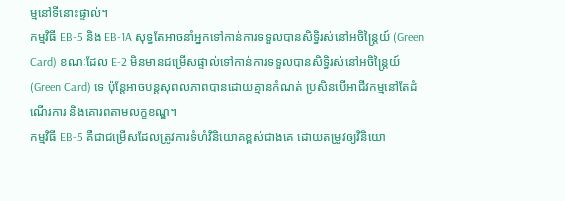ម្មនៅទីនោះផ្ទាល់។
កម្មវិធី EB-5 និង EB-1A សុទ្ធតែអាចនាំអ្នកទៅកាន់ការទទួលបានសិទ្ធិរស់នៅអចិន្ត្រៃយ៍ (Green Card) ខណៈដែល E-2 មិនមានជម្រើសផ្ទាល់ទៅកាន់ការទទួលបានសិទ្ធិរស់នៅអចិន្ត្រៃយ៍ (Green Card) ទេ ប៉ុន្តែអាចបន្តសុពលភាពបានដោយគ្មានកំណត់ ប្រសិនបើអាជីវកម្មនៅតែដំណើរការ និងគោរពតាមលក្ខខណ្ឌ។
កម្មវិធី EB-5 គឺជាជម្រើសដែលត្រូវការទំហំវិនិយោគខ្ពស់ជាងគេ ដោយតម្រូវឲ្យវិនិយោ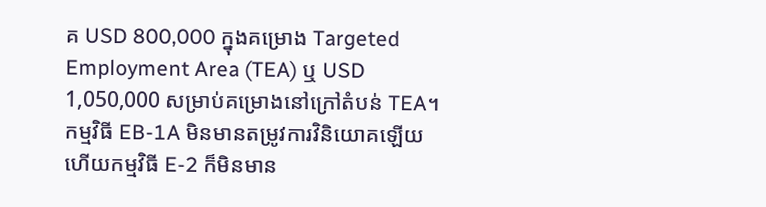គ USD 800,000 ក្នុងគម្រោង Targeted Employment Area (TEA) ឬ USD 1,050,000 សម្រាប់គម្រោងនៅក្រៅតំបន់ TEA។ កម្មវិធី EB-1A មិនមានតម្រូវការវិនិយោគឡើយ ហើយកម្មវិធី E-2 ក៏មិនមាន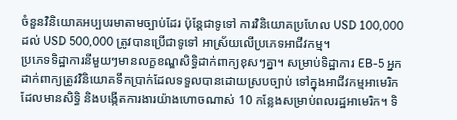ចំនួនវិនិយោគអប្បបរមាតាមច្បាប់ដែរ ប៉ុន្តែជាទូទៅ ការវិនិយោគប្រហែល USD 100,000 ដល់ USD 500,000 ត្រូវបានប្រើជាទូទៅ អាស្រ័យលើប្រភេទអាជីវកម្ម។
ប្រភេទទិដ្ឋាការនីមួយៗមានលក្ខខណ្ឌសិទ្ធិដាក់ពាក្យខុសៗគ្នា។ សម្រាប់ទិដ្ឋាការ EB-5 អ្នកដាក់ពាក្យត្រូវវិនិយោគទឹកប្រាក់ដែលទទួលបានដោយស្របច្បាប់ ទៅក្នុងអាជីវកម្មអាមេរិកដែលមានសិទ្ធិ និងបង្កើតការងារយ៉ាងហោចណាស់ 10 កន្លែងសម្រាប់ពលរដ្ឋអាមេរិក។ ទិ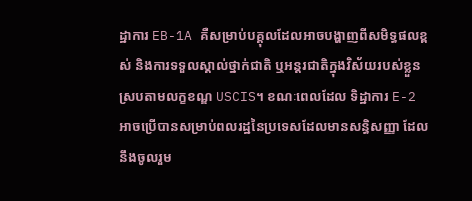ដ្ឋាការ EB-1A គឺសម្រាប់បគ្គុលដែលអាចបង្ហាញពីសមិទ្ធផលខ្ពស់ និងការទទួលស្គាល់ថ្នាក់ជាតិ ឬអន្តរជាតិក្នុងវិស័យរបស់ខ្លួន ស្របតាមលក្ខខណ្ឌ USCIS។ ខណៈពេលដែល ទិដ្ឋាការ E-2 អាចប្រើបានសម្រាប់ពលរដ្ឋនៃប្រទេសដែលមានសន្ធិសញ្ញា ដែលនឹងចូលរួម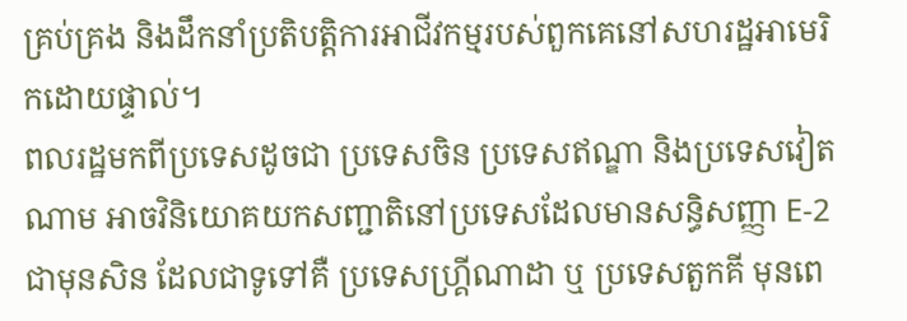គ្រប់គ្រង និងដឹកនាំប្រតិបត្តិការអាជីវកម្មរបស់ពួកគេនៅសហរដ្ឋអាមេរិកដោយផ្ទាល់។
ពលរដ្ឋមកពីប្រទេសដូចជា ប្រទេសចិន ប្រទេសឥណ្ឌា និងប្រទេសវៀតណាម អាចវិនិយោគយកសញ្ជាតិនៅប្រទេសដែលមានសន្ធិសញ្ញា E-2 ជាមុនសិន ដែលជាទូទៅគឺ ប្រទេសហ្គ្រីណាដា ឬ ប្រទេសតួកគី មុនពេ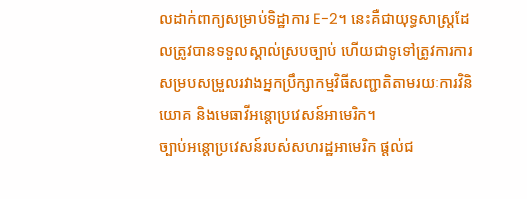លដាក់ពាក្យសម្រាប់ទិដ្ឋាការ E-2។ នេះគឺជាយុទ្ធសាស្ត្រដែលត្រូវបានទទួលស្គាល់ស្របច្បាប់ ហើយជាទូទៅត្រូវការការសម្របសម្រួលរវាងអ្នកប្រឹក្សាកម្មវិធីសញ្ជាតិតាមរយៈការវិនិយោគ និងមេធាវីអន្តោប្រវេសន៍អាមេរិក។
ច្បាប់អន្តោប្រវេសន៍របស់សហរដ្ឋអាមេរិក ផ្តល់ជ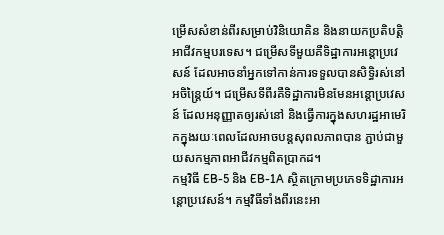ម្រើសសំខាន់ពីរសម្រាប់វិនិយោគិន និងនាយកប្រតិបត្តិអាជីវកម្មបរទេស។ ជម្រើសទីមួយគឺទិដ្ឋាការអន្តោប្រវេសន៍ ដែលអាចនាំអ្នកទៅកាន់ការទទួលបានសិទ្ធិរស់នៅអចិន្ត្រៃយ៍។ ជម្រើសទីពីរគឺទិដ្ឋាការមិនមែនអន្តោប្រវេសន៍ ដែលអនុញ្ញាតឲ្យរស់នៅ និងធ្វើការក្នុងសហរដ្ឋអាមេរិកក្នុងរយៈពេលដែលអាចបន្តសុពលភាពបាន ភ្ជាប់ជាមួយសកម្មភាពអាជីវកម្មពិតប្រាកដ។
កម្មវិធី EB-5 និង EB-1A ស្ថិតក្រោមប្រភេទទិដ្ឋាការអន្តោប្រវេសន៍។ កម្មវិធីទាំងពីរនេះអា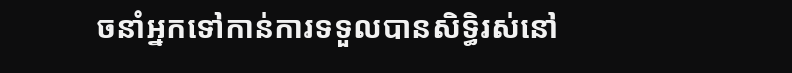ចនាំអ្នកទៅកាន់ការទទួលបានសិទ្ធិរស់នៅ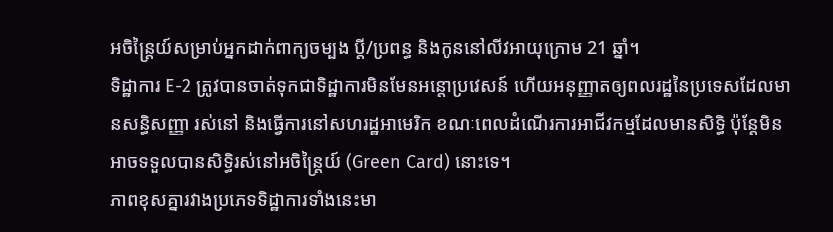អចិន្ត្រៃយ៍សម្រាប់អ្នកដាក់ពាក្យចម្បង ប្តី/ប្រពន្ធ និងកូននៅលីវអាយុក្រោម 21 ឆ្នាំ។
ទិដ្ឋាការ E-2 ត្រូវបានចាត់ទុកជាទិដ្ឋាការមិនមែនអន្តោប្រវេសន៍ ហើយអនុញ្ញាតឲ្យពលរដ្ឋនៃប្រទេសដែលមានសន្ធិសញ្ញា រស់នៅ និងធ្វើការនៅសហរដ្ឋអាមេរិក ខណៈពេលដំណើរការអាជីវកម្មដែលមានសិទ្ធិ ប៉ុន្តែមិនអាចទទួលបានសិទ្ធិរស់នៅអចិន្ត្រៃយ៍ (Green Card) នោះទេ។
ភាពខុសគ្នារវាងប្រភេទទិដ្ឋាការទាំងនេះមា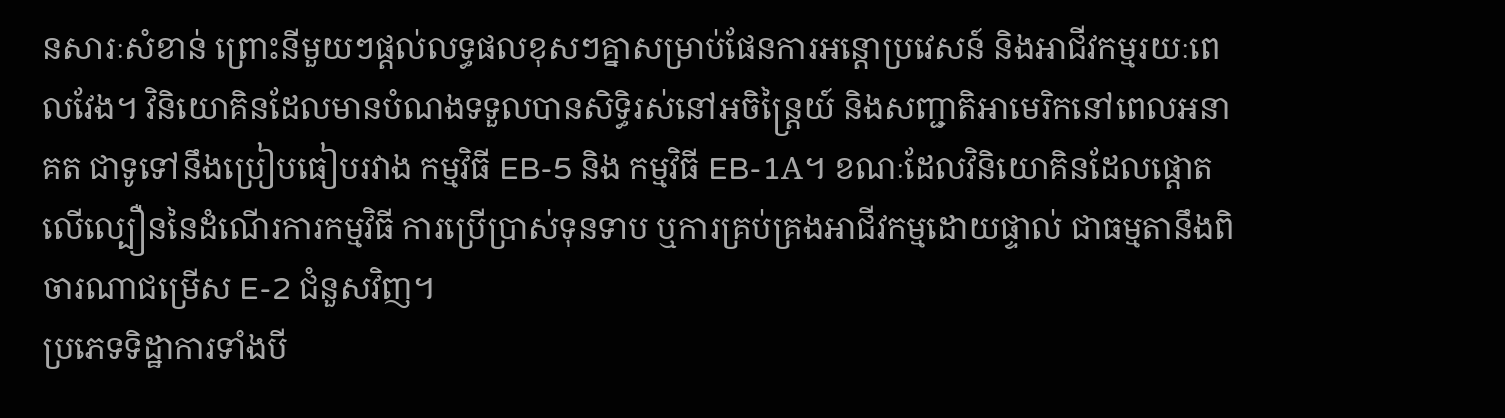នសារៈសំខាន់ ព្រោះនីមួយៗផ្តល់លទ្ធផលខុសៗគ្នាសម្រាប់ផែនការអន្តោប្រវេសន៍ និងអាជីវកម្មរយៈពេលវែង។ វិនិយោគិនដែលមានបំណងទទួលបានសិទ្ធិរស់នៅអចិន្ត្រៃយ៍ និងសញ្ជាតិអាមេរិកនៅពេលអនាគត ជាទូទៅនឹងប្រៀបធៀបរវាង កម្មវិធី EB-5 និង កម្មវិធី EB-1A។ ខណៈដែលវិនិយោគិនដែលផ្តោតលើល្បឿននៃដំណើរការកម្មវិធី ការប្រើប្រាស់ទុនទាប ឬការគ្រប់គ្រងអាជីវកម្មដោយផ្ទាល់ ជាធម្មតានឹងពិចារណាជម្រើស E-2 ជំនួសវិញ។
ប្រភេទទិដ្ឋាការទាំងបី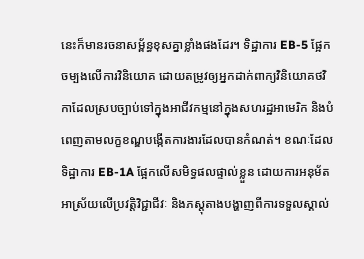នេះក៏មានរចនាសម្ព័ន្ធខុសគ្នាខ្លាំងផងដែរ។ ទិដ្ឋាការ EB-5 ផ្អែកចម្បងលើការវិនិយោគ ដោយតម្រូវឲ្យអ្នកដាក់ពាក្យវិនិយោគថវិកាដែលស្របច្បាប់ទៅក្នុងអាជីវកម្មនៅក្នុងសហរដ្ឋអាមេរិក និងបំពេញតាមលក្ខខណ្ឌបង្កើតការងារដែលបានកំណត់។ ខណៈដែល ទិដ្ឋាការ EB-1A ផ្អែកលើសមិទ្ធផលផ្ទាល់ខ្លួន ដោយការអនុម័តអាស្រ័យលើប្រវត្តិវិជ្ជាជីវៈ និងភស្តុតាងបង្ហាញពីការទទួលស្គាល់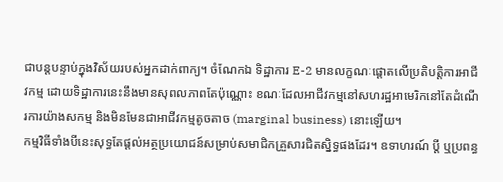ជាបន្តបន្ទាប់ក្នុងវិស័យរបស់អ្នកដាក់ពាក្យ។ ចំណែកឯ ទិដ្ឋាការ E-2 មានលក្ខណៈផ្តោតលើប្រតិបត្តិការអាជីវកម្ម ដោយទិដ្ឋាការនេះនឹងមានសុពលភាពតែប៉ុណ្ណោះ ខណៈដែលអាជីវកម្មនៅសហរដ្ឋអាមេរិកនៅតែដំណើរការយ៉ាងសកម្ម និងមិនមែនជាអាជីវកម្មតូចតាច (marginal business) នោះឡើយ។
កម្មវិធីទាំងបីនេះសុទ្ធតែផ្តល់អត្ថប្រយោជន៍សម្រាប់សមាជិកគ្រួសារជិតស្និទ្ធផងដែរ។ ឧទាហរណ៍ ប្តី ឬប្រពន្ធ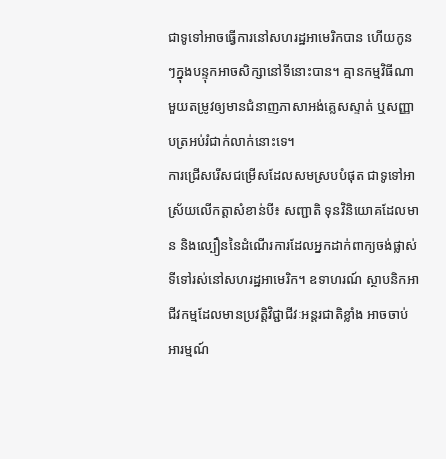ជាទូទៅអាចធ្វើការនៅសហរដ្ឋអាមេរិកបាន ហើយកូនៗក្នុងបន្ទុកអាចសិក្សានៅទីនោះបាន។ គ្មានកម្មវិធីណាមួយតម្រូវឲ្យមានជំនាញភាសាអង់គ្លេសស្ទាត់ ឬសញ្ញាបត្រអប់រំជាក់លាក់នោះទេ។
ការជ្រើសរើសជម្រើសដែលសមស្របបំផុត ជាទូទៅអាស្រ័យលើកត្តាសំខាន់បី៖ សញ្ជាតិ ទុនវិនិយោគដែលមាន និងល្បឿននៃដំណើរការដែលអ្នកដាក់ពាក្យចង់ផ្លាស់ទីទៅរស់នៅសហរដ្ឋអាមេរិក។ ឧទាហរណ៍ ស្ថាបនិកអាជីវកម្មដែលមានប្រវត្តិវិជ្ជាជីវៈអន្តរជាតិខ្លាំង អាចចាប់អារម្មណ៍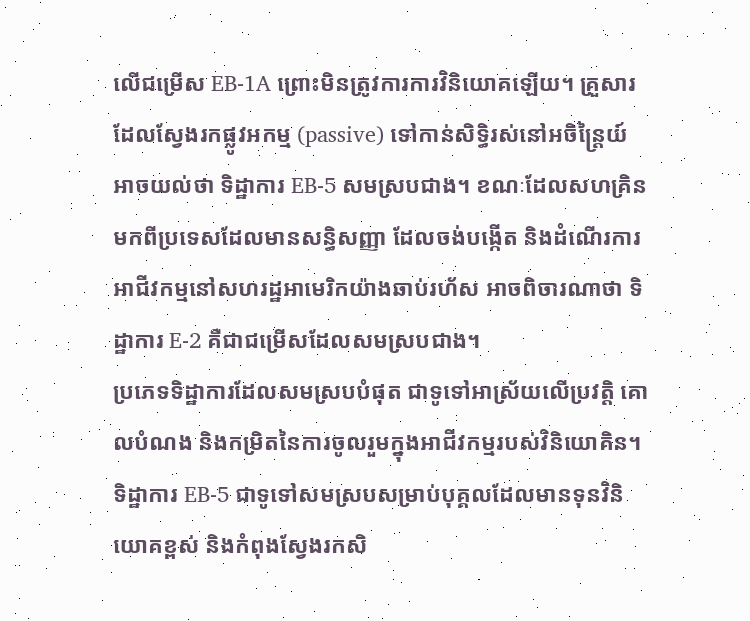លើជម្រើស EB-1A ព្រោះមិនត្រូវការការវិនិយោគឡើយ។ គ្រួសារដែលស្វែងរកផ្លូវអកម្ម (passive) ទៅកាន់សិទ្ធិរស់នៅអចិន្ត្រៃយ៍ អាចយល់ថា ទិដ្ឋាការ EB-5 សមស្របជាង។ ខណៈដែលសហគ្រិនមកពីប្រទេសដែលមានសន្ធិសញ្ញា ដែលចង់បង្កើត និងដំណើរការអាជីវកម្មនៅសហរដ្ឋអាមេរិកយ៉ាងឆាប់រហ័ស អាចពិចារណាថា ទិដ្ឋាការ E-2 គឺជាជម្រើសដែលសមស្របជាង។
ប្រភេទទិដ្ឋាការដែលសមស្របបំផុត ជាទូទៅអាស្រ័យលើប្រវត្តិ គោលបំណង និងកម្រិតនៃការចូលរួមក្នុងអាជីវកម្មរបស់វិនិយោគិន។ ទិដ្ឋាការ EB-5 ជាទូទៅសមស្របសម្រាប់បុគ្គលដែលមានទុនវិនិយោគខ្ពស់ និងកំពុងស្វែងរកសិ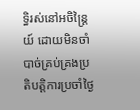ទ្ធិរស់នៅអចិន្ត្រៃយ៍ ដោយមិនចាំបាច់គ្រប់គ្រងប្រតិបត្តិការប្រចាំថ្ងៃ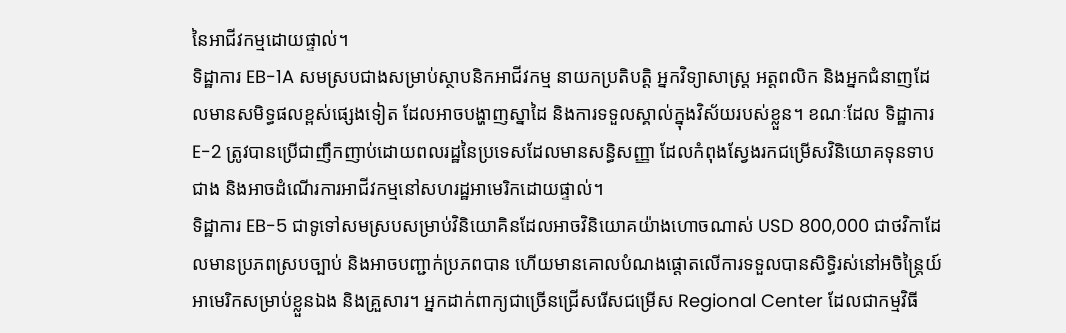នៃអាជីវកម្មដោយផ្ទាល់។
ទិដ្ឋាការ EB-1A សមស្របជាងសម្រាប់ស្ថាបនិកអាជីវកម្ម នាយកប្រតិបត្តិ អ្នកវិទ្យាសាស្ត្រ អត្តពលិក និងអ្នកជំនាញដែលមានសមិទ្ធផលខ្ពស់ផ្សេងទៀត ដែលអាចបង្ហាញស្នាដៃ និងការទទួលស្គាល់ក្នុងវិស័យរបស់ខ្លួន។ ខណៈដែល ទិដ្ឋាការ E-2 ត្រូវបានប្រើជាញឹកញាប់ដោយពលរដ្ឋនៃប្រទេសដែលមានសន្ធិសញ្ញា ដែលកំពុងស្វែងរកជម្រើសវិនិយោគទុនទាបជាង និងអាចដំណើរការអាជីវកម្មនៅសហរដ្ឋអាមេរិកដោយផ្ទាល់។
ទិដ្ឋាការ EB-5 ជាទូទៅសមស្របសម្រាប់វិនិយោគិនដែលអាចវិនិយោគយ៉ាងហោចណាស់ USD 800,000 ជាថវិកាដែលមានប្រភពស្របច្បាប់ និងអាចបញ្ជាក់ប្រភពបាន ហើយមានគោលបំណងផ្តោតលើការទទួលបានសិទ្ធិរស់នៅអចិន្ត្រៃយ៍អាមេរិកសម្រាប់ខ្លួនឯង និងគ្រួសារ។ អ្នកដាក់ពាក្យជាច្រើនជ្រើសរើសជម្រើស Regional Center ដែលជាកម្មវិធី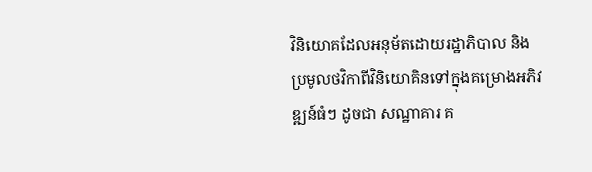វិនិយោគដែលអនុម័តដោយរដ្ឋាភិបាល និងប្រមូលថវិកាពីវិនិយោគិនទៅក្នុងគម្រោងអភិវឌ្ឍន៍ធំៗ ដូចជា សណ្ឋាគារ គ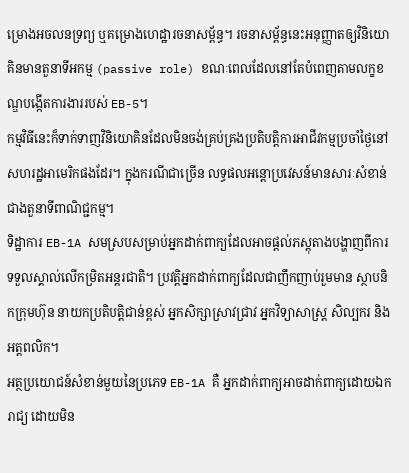ម្រោងអចលនទ្រព្យ ឬគម្រោងហេដ្ឋារចនាសម្ព័ន្ធ។ រចនាសម្ព័ន្ធនេះអនុញ្ញាតឲ្យវិនិយោគិនមានតួនាទីអកម្ម (passive role) ខណៈពេលដែលនៅតែបំពេញតាមលក្ខខណ្ឌបង្កើតការងាររបស់ EB-5។
កម្មវិធីនេះក៏ទាក់ទាញវិនិយោគិនដែលមិនចង់គ្រប់គ្រងប្រតិបត្តិការអាជីវកម្មប្រចាំថ្ងៃនៅសហរដ្ឋអាមេរិកផងដែរ។ ក្នុងករណីជាច្រើន លទ្ធផលអន្តោប្រវេសន៍មានសារៈសំខាន់ជាងតួនាទីពាណិជ្ជកម្ម។
ទិដ្ឋាការ EB-1A សមស្របសម្រាប់អ្នកដាក់ពាក្យដែលអាចផ្តល់ភស្តុតាងបង្ហាញពីការទទួលស្គាល់លើកម្រិតអន្តរជាតិ។ ប្រវត្តិអ្នកដាក់ពាក្យដែលជាញឹកញាប់រួមមាន ស្ថាបនិកក្រុមហ៊ុន នាយកប្រតិបត្តិជាន់ខ្ពស់ អ្នកសិក្សាស្រាវជ្រាវ អ្នកវិទ្យាសាស្ត្រ សិល្បករ និងអត្តពលិក។
អត្ថប្រយោជន៍សំខាន់មួយនៃប្រភេទ EB-1A គឺ អ្នកដាក់ពាក្យអាចដាក់ពាក្យដោយឯករាជ្យ ដោយមិន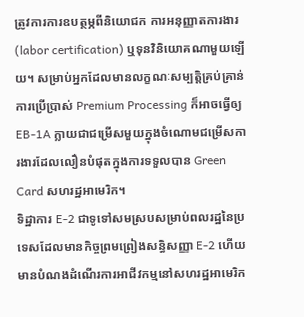ត្រូវការការឧបត្ថម្ភពីនិយោជក ការអនុញ្ញាតការងារ (labor certification) ឬទុនវិនិយោគណាមួយឡើយ។ សម្រាប់អ្នកដែលមានលក្ខណៈសម្បត្តិគ្រប់គ្រាន់ ការប្រើប្រាស់ Premium Processing ក៏អាចធ្វើឲ្យ EB-1A ក្លាយជាជម្រើសមួយក្នុងចំណោមជម្រើសការងារដែលលឿនបំផុតក្នុងការទទួលបាន Green Card សហរដ្ឋអាមេរិក។
ទិដ្ឋាការ E-2 ជាទូទៅសមស្របសម្រាប់ពលរដ្ឋនៃប្រទេសដែលមានកិច្ចព្រមព្រៀងសន្ធិសញ្ញា E-2 ហើយមានបំណងដំណើរការអាជីវកម្មនៅសហរដ្ឋអាមេរិក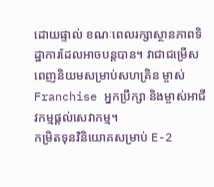ដោយផ្ទាល់ ខណៈពេលរក្សាស្ថានភាពទិដ្ឋាការដែលអាចបន្តបាន។ វាជាជម្រើសពេញនិយមសម្រាប់សហគ្រិន ម្ចាស់ Franchise អ្នកប្រឹក្សា និងម្ចាស់អាជីវកម្មផ្តល់សេវាកម្ម។
កម្រិតទុនវិនិយោគសម្រាប់ E-2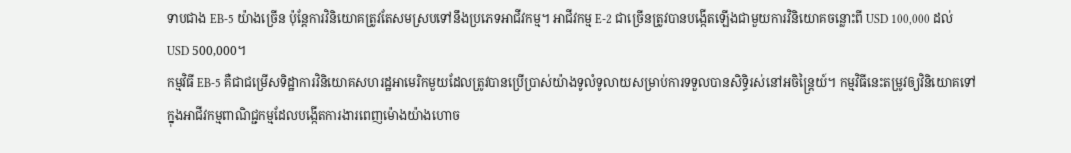ទាបជាង EB-5 យ៉ាងច្រើន ប៉ុន្តែការវិនិយោគត្រូវតែសមស្របទៅនឹងប្រភេទអាជីវកម្ម។ អាជីវកម្ម E-2 ជាច្រើនត្រូវបានបង្កើតឡើងជាមួយការវិនិយោគចន្លោះពី USD 100,000 ដល់ USD 500,000។
កម្មវិធី EB-5 គឺជាជម្រើសទិដ្ឋាការវិនិយោគសហរដ្ឋអាមេរិកមួយដែលត្រូវបានប្រើប្រាស់យ៉ាងទូលំទូលាយសម្រាប់ការទទួលបានសិទ្ធិរស់នៅអចិន្ត្រៃយ៍។ កម្មវិធីនេះតម្រូវឲ្យវិនិយោគទៅក្នុងអាជីវកម្មពាណិជ្ជកម្មដែលបង្កើតការងារពេញម៉ោងយ៉ាងហោច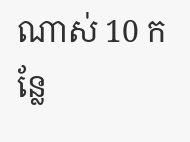ណាស់ 10 កន្លែ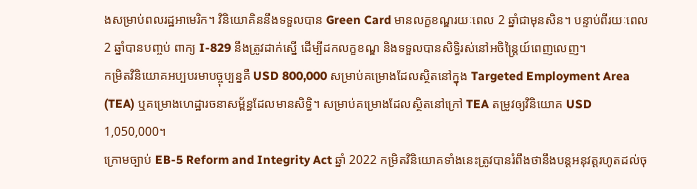ងសម្រាប់ពលរដ្ឋអាមេរិក។ វិនិយោគិននឹងទទួលបាន Green Card មានលក្ខខណ្ឌរយៈពេល 2 ឆ្នាំជាមុនសិន។ បន្ទាប់ពីរយៈពេល 2 ឆ្នាំបានបញ្ចប់ ពាក្យ I-829 នឹងត្រូវដាក់ស្នើ ដើម្បីដកលក្ខខណ្ឌ និងទទួលបានសិទ្ធិរស់នៅអចិន្ត្រៃយ៍ពេញលេញ។
កម្រិតវិនិយោគអប្បបរមាបច្ចុប្បន្នគឺ USD 800,000 សម្រាប់គម្រោងដែលស្ថិតនៅក្នុង Targeted Employment Area (TEA) ឬគម្រោងហេដ្ឋារចនាសម្ព័ន្ធដែលមានសិទ្ធិ។ សម្រាប់គម្រោងដែលស្ថិតនៅក្រៅ TEA តម្រូវឲ្យវិនិយោគ USD 1,050,000។
ក្រោមច្បាប់ EB-5 Reform and Integrity Act ឆ្នាំ 2022 កម្រិតវិនិយោគទាំងនេះត្រូវបានរំពឹងថានឹងបន្តអនុវត្តរហូតដល់ចុ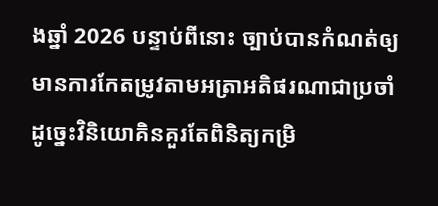ងឆ្នាំ 2026 បន្ទាប់ពីនោះ ច្បាប់បានកំណត់ឲ្យមានការកែតម្រូវតាមអត្រាអតិផរណាជាប្រចាំ ដូច្នេះវិនិយោគិនគួរតែពិនិត្យកម្រិ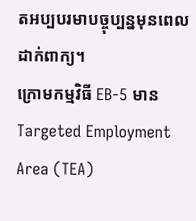តអប្បបរមាបច្ចុប្បន្នមុនពេលដាក់ពាក្យ។
ក្រោមកម្មវិធី EB-5 មាន Targeted Employment Area (TEA)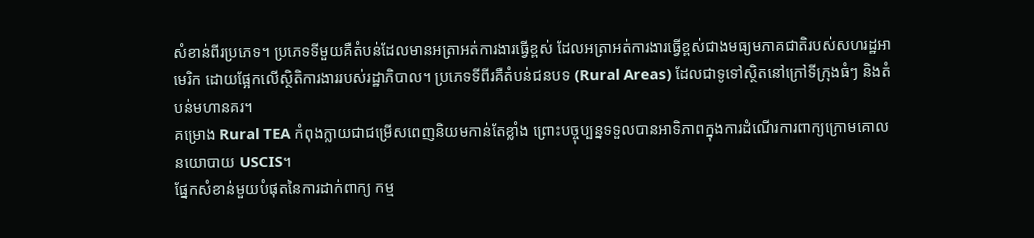សំខាន់ពីរប្រភេទ។ ប្រភេទទីមួយគឺតំបន់ដែលមានអត្រាអត់ការងារធ្វើខ្ពស់ ដែលអត្រាអត់ការងារធ្វើខ្ពស់ជាងមធ្យមភាគជាតិរបស់សហរដ្ឋអាមេរិក ដោយផ្អែកលើស្ថិតិការងាររបស់រដ្ឋាភិបាល។ ប្រភេទទីពីរគឺតំបន់ជនបទ (Rural Areas) ដែលជាទូទៅស្ថិតនៅក្រៅទីក្រុងធំៗ និងតំបន់មហានគរ។
គម្រោង Rural TEA កំពុងក្លាយជាជម្រើសពេញនិយមកាន់តែខ្លាំង ព្រោះបច្ចុប្បន្នទទួលបានអាទិភាពក្នុងការដំណើរការពាក្យក្រោមគោលនយោបាយ USCIS។
ផ្នែកសំខាន់មួយបំផុតនៃការដាក់ពាក្យ កម្ម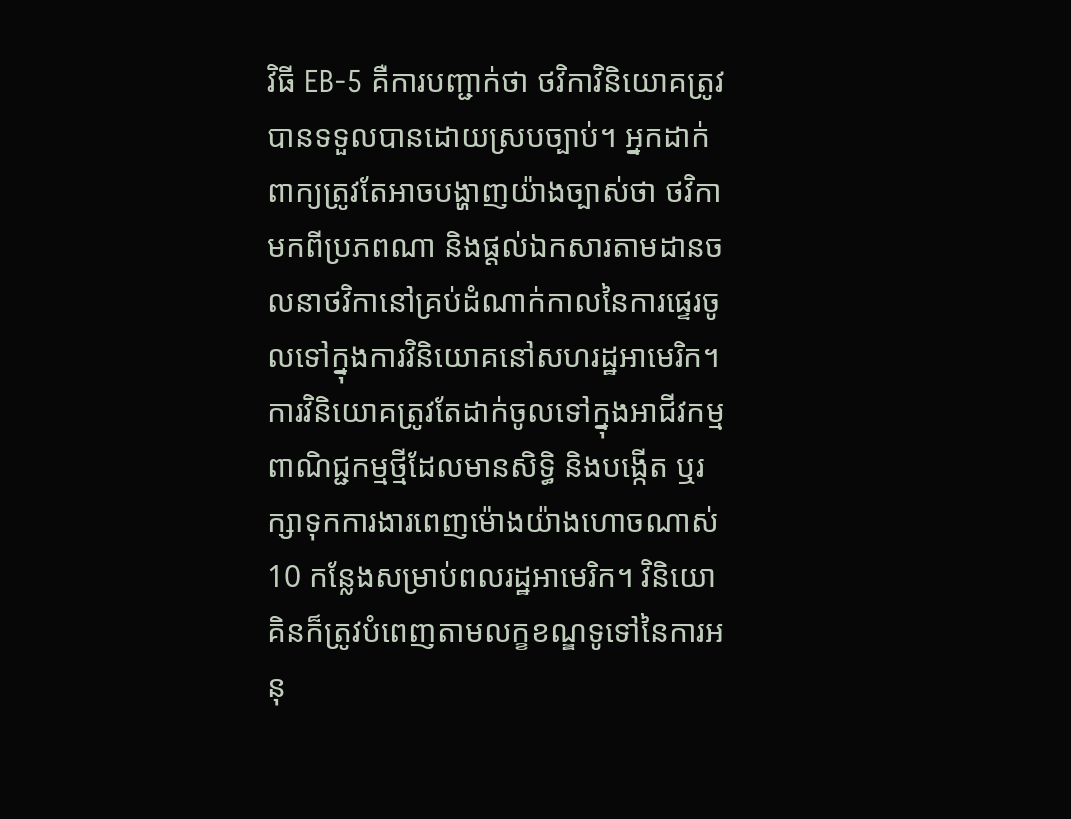វិធី EB-5 គឺការបញ្ជាក់ថា ថវិកាវិនិយោគត្រូវបានទទួលបានដោយស្របច្បាប់។ អ្នកដាក់ពាក្យត្រូវតែអាចបង្ហាញយ៉ាងច្បាស់ថា ថវិកាមកពីប្រភពណា និងផ្តល់ឯកសារតាមដានចលនាថវិកានៅគ្រប់ដំណាក់កាលនៃការផ្ទេរចូលទៅក្នុងការវិនិយោគនៅសហរដ្ឋអាមេរិក។
ការវិនិយោគត្រូវតែដាក់ចូលទៅក្នុងអាជីវកម្មពាណិជ្ជកម្មថ្មីដែលមានសិទ្ធិ និងបង្កើត ឬរក្សាទុកការងារពេញម៉ោងយ៉ាងហោចណាស់ 10 កន្លែងសម្រាប់ពលរដ្ឋអាមេរិក។ វិនិយោគិនក៏ត្រូវបំពេញតាមលក្ខខណ្ឌទូទៅនៃការអនុ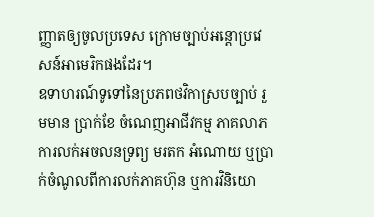ញ្ញាតឲ្យចូលប្រទេស ក្រោមច្បាប់អន្តោប្រវេសន៍អាមេរិកផងដែរ។
ឧទាហរណ៍ទូទៅនៃប្រភពថវិកាស្របច្បាប់ រួមមាន ប្រាក់ខែ ចំណេញអាជីវកម្ម ភាគលាភ ការលក់អចលនទ្រព្យ មរតក អំណោយ ឬប្រាក់ចំណូលពីការលក់ភាគហ៊ុន ឬការវិនិយោ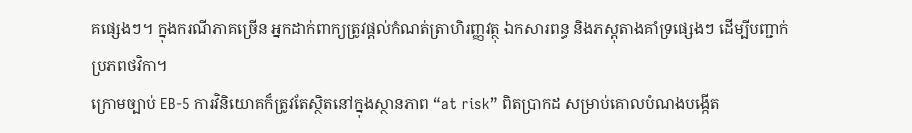គផ្សេងៗ។ ក្នុងករណីភាគច្រើន អ្នកដាក់ពាក្យត្រូវផ្តល់កំណត់ត្រាហិរញ្ញវត្ថុ ឯកសារពន្ធ និងភស្តុតាងគាំទ្រផ្សេងៗ ដើម្បីបញ្ជាក់ប្រភពថវិកា។
ក្រោមច្បាប់ EB-5 ការវិនិយោគក៏ត្រូវតែស្ថិតនៅក្នុងស្ថានភាព “at risk” ពិតប្រាកដ សម្រាប់គោលបំណងបង្កើត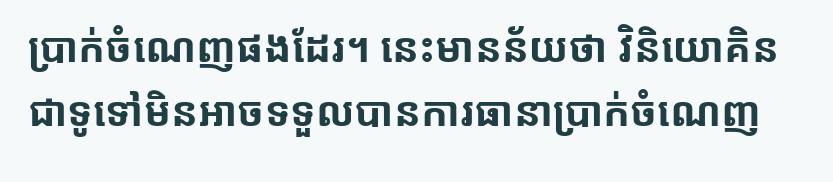ប្រាក់ចំណេញផងដែរ។ នេះមានន័យថា វិនិយោគិនជាទូទៅមិនអាចទទួលបានការធានាប្រាក់ចំណេញ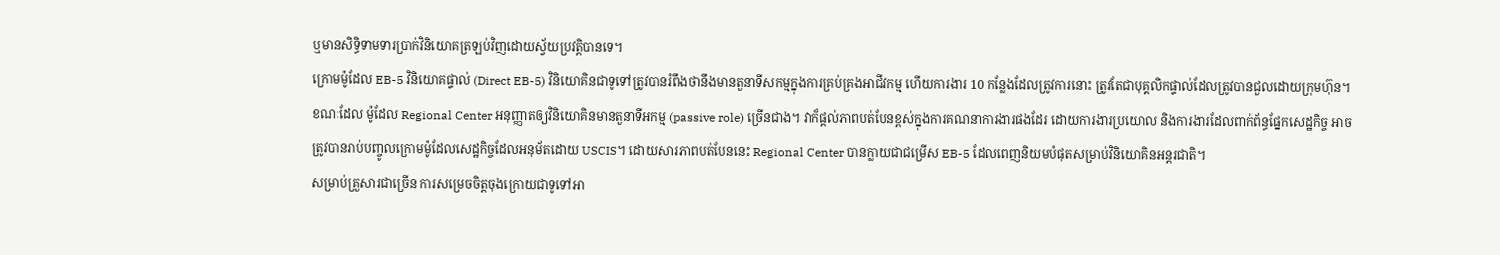ឬមានសិទ្ធិទាមទារប្រាក់វិនិយោគត្រឡប់វិញដោយស្វ័យប្រវត្តិបានទេ។
ក្រោមម៉ូដែល EB-5 វិនិយោគផ្ទាល់ (Direct EB-5) វិនិយោគិនជាទូទៅត្រូវបានរំពឹងថានឹងមានតួនាទីសកម្មក្នុងការគ្រប់គ្រងអាជីវកម្ម ហើយការងារ 10 កន្លែងដែលត្រូវការនោះ ត្រូវតែជាបុគ្គលិកផ្ទាល់ដែលត្រូវបានជួលដោយក្រុមហ៊ុន។
ខណៈដែល ម៉ូដែល Regional Center អនុញ្ញាតឲ្យវិនិយោគិនមានតួនាទីអកម្ម (passive role) ច្រើនជាង។ វាក៏ផ្តល់ភាពបត់បែនខ្ពស់ក្នុងការគណនាការងារផងដែរ ដោយការងារប្រយោល និងការងារដែលពាក់ព័ន្ធផ្នែកសេដ្ឋកិច្ច អាចត្រូវបានរាប់បញ្ចូលក្រោមម៉ូដែលសេដ្ឋកិច្ចដែលអនុម័តដោយ USCIS។ ដោយសារភាពបត់បែននេះ Regional Center បានក្លាយជាជម្រើស EB-5 ដែលពេញនិយមបំផុតសម្រាប់វិនិយោគិនអន្តរជាតិ។
សម្រាប់គ្រួសារជាច្រើន ការសម្រេចចិត្តចុងក្រោយជាទូទៅអា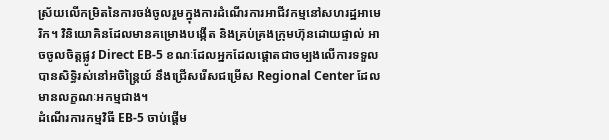ស្រ័យលើកម្រិតនៃការចង់ចូលរួមក្នុងការដំណើរការអាជីវកម្មនៅសហរដ្ឋអាមេរិក។ វិនិយោគិនដែលមានគម្រោងបង្កើត និងគ្រប់គ្រងក្រុមហ៊ុនដោយផ្ទាល់ អាចចូលចិត្តផ្លូវ Direct EB-5 ខណៈដែលអ្នកដែលផ្តោតជាចម្បងលើការទទួលបានសិទ្ធិរស់នៅអចិន្ត្រៃយ៍ នឹងជ្រើសរើសជម្រើស Regional Center ដែលមានលក្ខណៈអកម្មជាង។
ដំណើរការកម្មវិធី EB-5 ចាប់ផ្តើម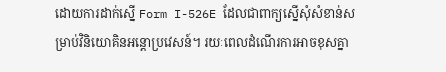ដោយការដាក់ស្នើ Form I-526E ដែលជាពាក្យស្នើសុំសំខាន់សម្រាប់វិនិយោគិនអន្តោប្រវេសន៍។ រយៈពេលដំណើរការអាចខុសគ្នា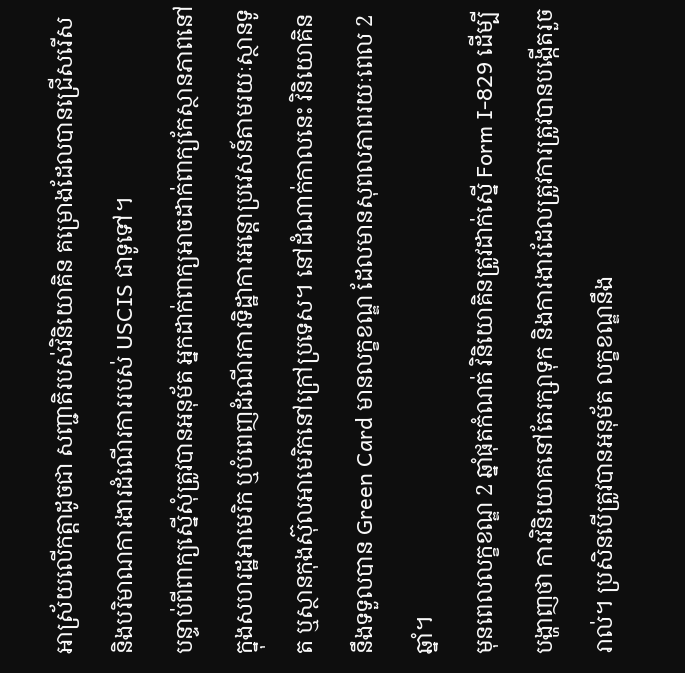អាស្រ័យលើកត្តាដូចជា សញ្ជាតិរបស់វិនិយោគិន គម្រោងដែលបានជ្រើសរើស និងបរិមាណការងារដំណើរការរបស់ USCIS ជាទូទៅ។
បន្ទាប់ពីពាក្យស្នើសុំត្រូវបានអនុម័ត អ្នកដាក់ពាក្យអាចដាក់ពាក្យកែស្ថានភាពនៅក្នុងសហរដ្ឋអាមេរិក ឬបំពេញដំណើរការទិដ្ឋាការអន្តោប្រវេសន៍តាមរយៈស្ថានទូត ឬស្ថានកុងស៊ុលអាមេរិកនៅក្រៅប្រទេស។ នៅដំណាក់កាលនេះ វិនិយោគិននឹងទទួលបាន Green Card មានលក្ខខណ្ឌ ដែលមានសុពលភាពរយៈពេល 2 ឆ្នាំ។
មុនពេលលក្ខខណ្ឌ 2 ឆ្នាំផុតកំណត់ វិនិយោគិនត្រូវដាក់ស្នើ Form I-829 ដើម្បីបង្ហាញថា ការវិនិយោគនៅតែរក្សាទុក និងការងារដែលត្រូវការត្រូវបានបង្កើតរួចរាល់។ ប្រសិនបើត្រូវបានអនុម័ត លក្ខខណ្ឌនឹង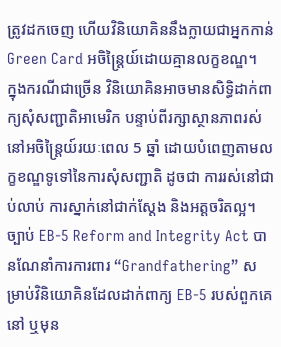ត្រូវដកចេញ ហើយវិនិយោគិននឹងក្លាយជាអ្នកកាន់ Green Card អចិន្ត្រៃយ៍ដោយគ្មានលក្ខខណ្ឌ។
ក្នុងករណីជាច្រើន វិនិយោគិនអាចមានសិទ្ធិដាក់ពាក្យសុំសញ្ជាតិអាមេរិក បន្ទាប់ពីរក្សាស្ថានភាពរស់នៅអចិន្ត្រៃយ៍រយៈពេល 5 ឆ្នាំ ដោយបំពេញតាមលក្ខខណ្ឌទូទៅនៃការសុំសញ្ជាតិ ដូចជា ការរស់នៅជាប់លាប់ ការស្នាក់នៅជាក់ស្តែង និងអត្តចរិតល្អ។
ច្បាប់ EB-5 Reform and Integrity Act បានណែនាំការការពារ “Grandfathering” សម្រាប់វិនិយោគិនដែលដាក់ពាក្យ EB-5 របស់ពួកគេ នៅ ឬមុន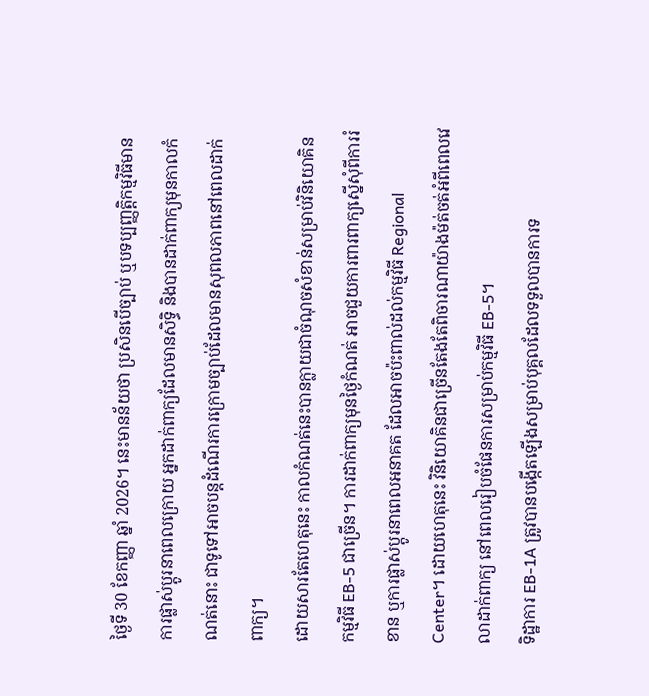ថ្ងៃទី 30 ខែកញ្ញា ឆ្នាំ 2026។ នេះមានន័យថា ប្រសិនបើច្បាប់ ឬបទប្បញ្ញត្តិកម្មវិធីមានការផ្លាស់ប្តូរនាពេលក្រោយ អ្នកដាក់ពាក្យដែលមានសិទ្ធិ និងបានដាក់ពាក្យមុនកាលកំណត់នោះ ជាទូទៅអាចបន្តដំណើរការក្រោមច្បាប់ដែលមានសុពលភាពនៅពេលដាក់ពាក្យ។
ដោយសារតែហេតុនេះ កាលកំណត់នេះបានក្លាយជាចំណុចសំខាន់សម្រាប់វិនិយោគិន កម្មវិធី EB-5 ជាច្រើន។ ការដាក់ពាក្យមុនថ្ងៃកំណត់ អាចជួយការពារពាក្យស្នើសុំពីការរំខាន ឬការផ្លាស់ប្តូរនាពេលអនាគត ដែលអាចប៉ះពាល់ដល់កម្មវិធី Regional Center។ ដោយហេតុនេះ វិនិយោគិនជាច្រើនតែងតែពិចារណាយ៉ាងម៉ត់ចត់អំពីពេលវេលាដាក់ពាក្យ នៅពេលរៀបចំផែនការសម្រាប់កម្មវិធី EB-5។
ទិដ្ឋាការ EB-1A ត្រូវបានបង្កើតឡើងសម្រាប់បុគ្គលដែលទទួលបានការទ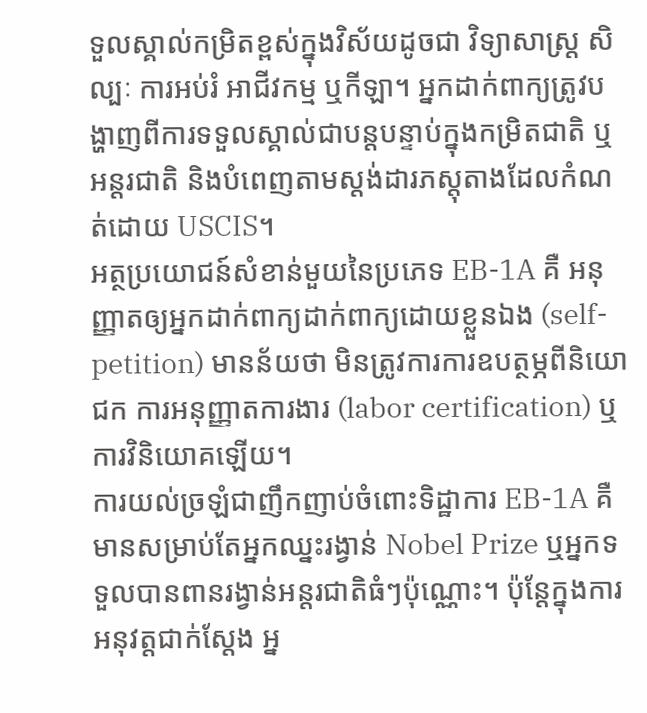ទួលស្គាល់កម្រិតខ្ពស់ក្នុងវិស័យដូចជា វិទ្យាសាស្ត្រ សិល្បៈ ការអប់រំ អាជីវកម្ម ឬកីឡា។ អ្នកដាក់ពាក្យត្រូវបង្ហាញពីការទទួលស្គាល់ជាបន្តបន្ទាប់ក្នុងកម្រិតជាតិ ឬអន្តរជាតិ និងបំពេញតាមស្តង់ដារភស្តុតាងដែលកំណត់ដោយ USCIS។
អត្ថប្រយោជន៍សំខាន់មួយនៃប្រភេទ EB-1A គឺ អនុញ្ញាតឲ្យអ្នកដាក់ពាក្យដាក់ពាក្យដោយខ្លួនឯង (self-petition) មានន័យថា មិនត្រូវការការឧបត្ថម្ភពីនិយោជក ការអនុញ្ញាតការងារ (labor certification) ឬការវិនិយោគឡើយ។
ការយល់ច្រឡំជាញឹកញាប់ចំពោះទិដ្ឋាការ EB-1A គឺមានសម្រាប់តែអ្នកឈ្នះរង្វាន់ Nobel Prize ឬអ្នកទទួលបានពានរង្វាន់អន្តរជាតិធំៗប៉ុណ្ណោះ។ ប៉ុន្តែក្នុងការអនុវត្តជាក់ស្តែង អ្ន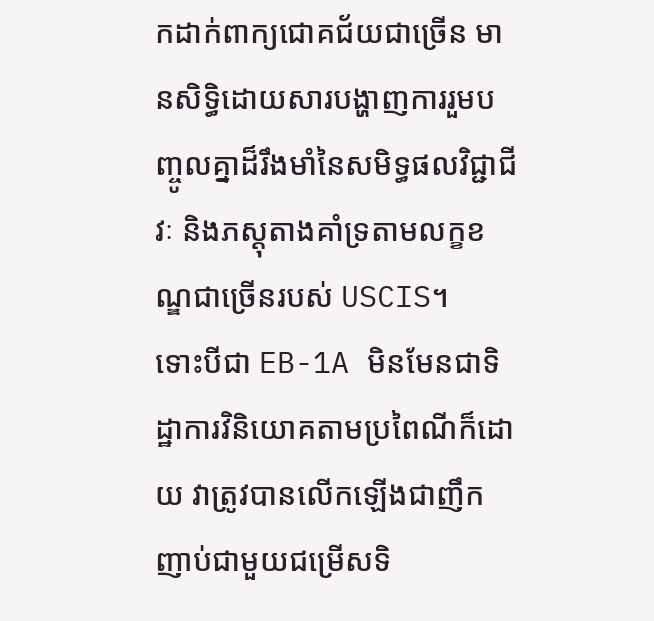កដាក់ពាក្យជោគជ័យជាច្រើន មានសិទ្ធិដោយសារបង្ហាញការរួមបញ្ចូលគ្នាដ៏រឹងមាំនៃសមិទ្ធផលវិជ្ជាជីវៈ និងភស្តុតាងគាំទ្រតាមលក្ខខណ្ឌជាច្រើនរបស់ USCIS។
ទោះបីជា EB-1A មិនមែនជាទិដ្ឋាការវិនិយោគតាមប្រពៃណីក៏ដោយ វាត្រូវបានលើកឡើងជាញឹកញាប់ជាមួយជម្រើសទិ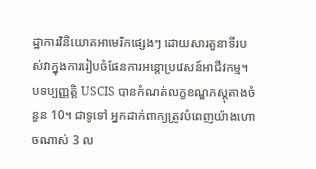ដ្ឋាការវិនិយោគអាមេរិកផ្សេងៗ ដោយសារតួនាទីរបស់វាក្នុងការរៀបចំផែនការអន្តោប្រវេសន៍អាជីវកម្ម។
បទប្បញ្ញត្តិ USCIS បានកំណត់លក្ខខណ្ឌភស្តុតាងចំនួន 10។ ជាទូទៅ អ្នកដាក់ពាក្យត្រូវបំពេញយ៉ាងហោចណាស់ 3 ល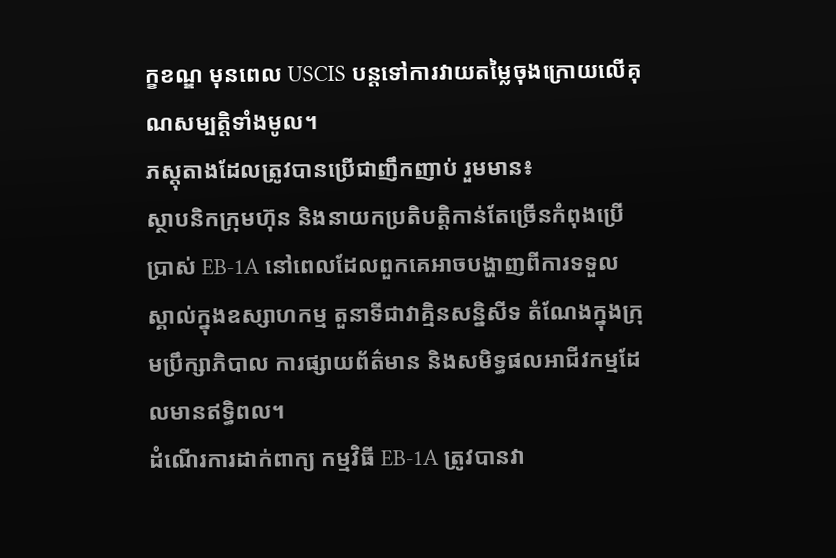ក្ខខណ្ឌ មុនពេល USCIS បន្តទៅការវាយតម្លៃចុងក្រោយលើគុណសម្បត្តិទាំងមូល។
ភស្តុតាងដែលត្រូវបានប្រើជាញឹកញាប់ រួមមាន៖
ស្ថាបនិកក្រុមហ៊ុន និងនាយកប្រតិបត្តិកាន់តែច្រើនកំពុងប្រើប្រាស់ EB-1A នៅពេលដែលពួកគេអាចបង្ហាញពីការទទួលស្គាល់ក្នុងឧស្សាហកម្ម តួនាទីជាវាគ្មិនសន្និសីទ តំណែងក្នុងក្រុមប្រឹក្សាភិបាល ការផ្សាយព័ត៌មាន និងសមិទ្ធផលអាជីវកម្មដែលមានឥទ្ធិពល។
ដំណើរការដាក់ពាក្យ កម្មវិធី EB-1A ត្រូវបានវា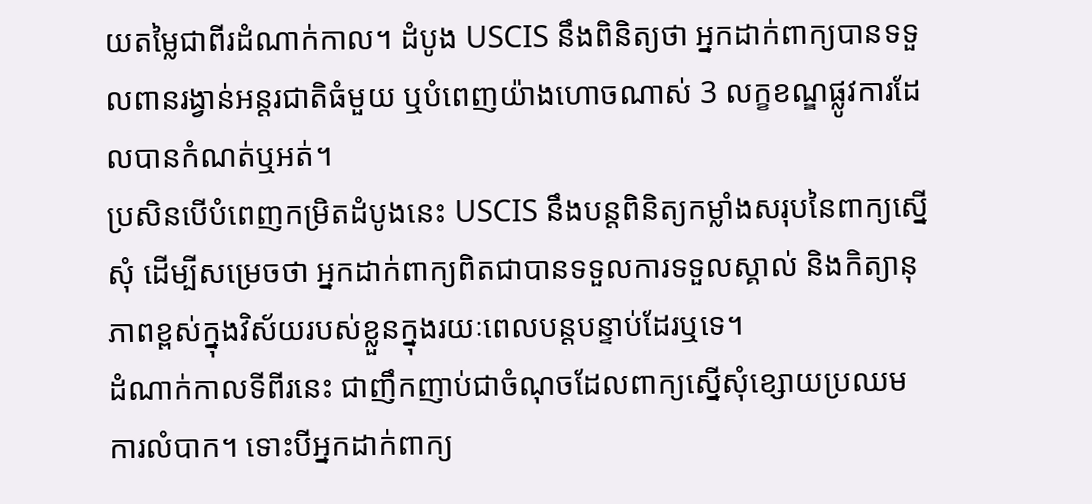យតម្លៃជាពីរដំណាក់កាល។ ដំបូង USCIS នឹងពិនិត្យថា អ្នកដាក់ពាក្យបានទទួលពានរង្វាន់អន្តរជាតិធំមួយ ឬបំពេញយ៉ាងហោចណាស់ 3 លក្ខខណ្ឌផ្លូវការដែលបានកំណត់ឬអត់។
ប្រសិនបើបំពេញកម្រិតដំបូងនេះ USCIS នឹងបន្តពិនិត្យកម្លាំងសរុបនៃពាក្យស្នើសុំ ដើម្បីសម្រេចថា អ្នកដាក់ពាក្យពិតជាបានទទួលការទទួលស្គាល់ និងកិត្យានុភាពខ្ពស់ក្នុងវិស័យរបស់ខ្លួនក្នុងរយៈពេលបន្តបន្ទាប់ដែរឬទេ។
ដំណាក់កាលទីពីរនេះ ជាញឹកញាប់ជាចំណុចដែលពាក្យស្នើសុំខ្សោយប្រឈមការលំបាក។ ទោះបីអ្នកដាក់ពាក្យ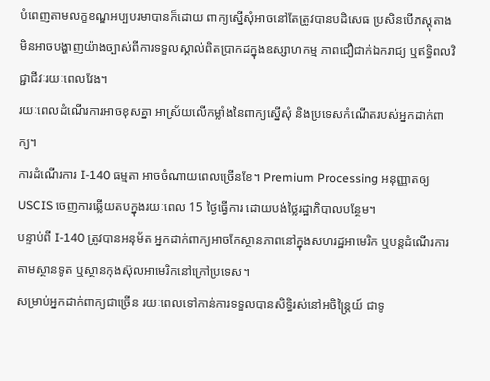បំពេញតាមលក្ខខណ្ឌអប្បបរមាបានក៏ដោយ ពាក្យស្នើសុំអាចនៅតែត្រូវបានបដិសេធ ប្រសិនបើភស្តុតាងមិនអាចបង្ហាញយ៉ាងច្បាស់ពីការទទួលស្គាល់ពិតប្រាកដក្នុងឧស្សាហកម្ម ភាពជឿជាក់ឯករាជ្យ ឬឥទ្ធិពលវិជ្ជាជីវៈរយៈពេលវែង។
រយៈពេលដំណើរការអាចខុសគ្នា អាស្រ័យលើកម្លាំងនៃពាក្យស្នើសុំ និងប្រទេសកំណើតរបស់អ្នកដាក់ពាក្យ។
ការដំណើរការ I-140 ធម្មតា អាចចំណាយពេលច្រើនខែ។ Premium Processing អនុញ្ញាតឲ្យ USCIS ចេញការឆ្លើយតបក្នុងរយៈពេល 15 ថ្ងៃធ្វើការ ដោយបង់ថ្លៃរដ្ឋាភិបាលបន្ថែម។
បន្ទាប់ពី I-140 ត្រូវបានអនុម័ត អ្នកដាក់ពាក្យអាចកែស្ថានភាពនៅក្នុងសហរដ្ឋអាមេរិក ឬបន្តដំណើរការតាមស្ថានទូត ឬស្ថានកុងស៊ុលអាមេរិកនៅក្រៅប្រទេស។
សម្រាប់អ្នកដាក់ពាក្យជាច្រើន រយៈពេលទៅកាន់ការទទួលបានសិទ្ធិរស់នៅអចិន្ត្រៃយ៍ ជាទូ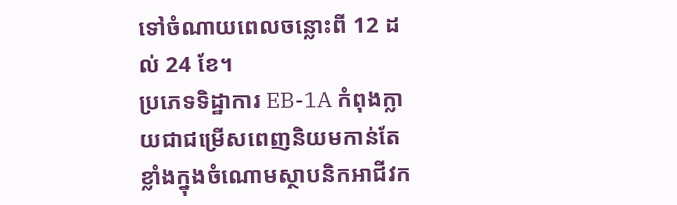ទៅចំណាយពេលចន្លោះពី 12 ដល់ 24 ខែ។
ប្រភេទទិដ្ឋាការ EB-1A កំពុងក្លាយជាជម្រើសពេញនិយមកាន់តែខ្លាំងក្នុងចំណោមស្ថាបនិកអាជីវក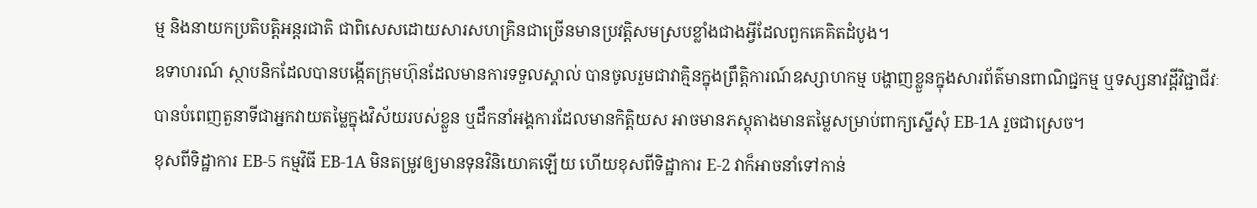ម្ម និងនាយកប្រតិបត្តិអន្តរជាតិ ជាពិសេសដោយសារសហគ្រិនជាច្រើនមានប្រវត្តិសមស្របខ្លាំងជាងអ្វីដែលពួកគេគិតដំបូង។
ឧទាហរណ៍ ស្ថាបនិកដែលបានបង្កើតក្រុមហ៊ុនដែលមានការទទួលស្គាល់ បានចូលរួមជាវាគ្មិនក្នុងព្រឹត្តិការណ៍ឧស្សាហកម្ម បង្ហាញខ្លួនក្នុងសារព័ត៌មានពាណិជ្ជកម្ម ឬទស្សនាវដ្តីវិជ្ជាជីវៈ បានបំពេញតួនាទីជាអ្នកវាយតម្លៃក្នុងវិស័យរបស់ខ្លួន ឬដឹកនាំអង្គការដែលមានកិត្តិយស អាចមានភស្តុតាងមានតម្លៃសម្រាប់ពាក្យស្នើសុំ EB-1A រួចជាស្រេច។
ខុសពីទិដ្ឋាការ EB-5 កម្មវិធី EB-1A មិនតម្រូវឲ្យមានទុនវិនិយោគឡើយ ហើយខុសពីទិដ្ឋាការ E-2 វាក៏អាចនាំទៅកាន់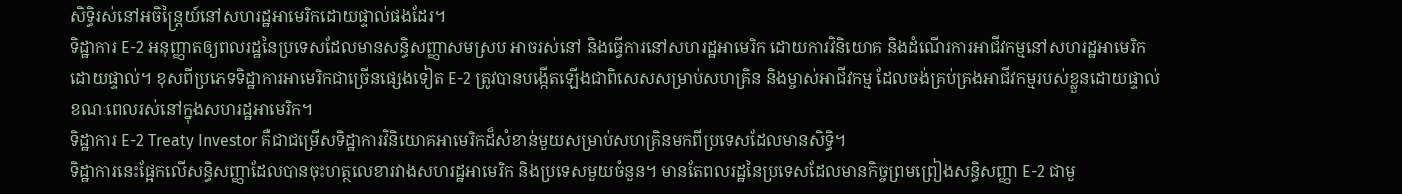សិទ្ធិរស់នៅអចិន្ត្រៃយ៍នៅសហរដ្ឋអាមេរិកដោយផ្ទាល់ផងដែរ។
ទិដ្ឋាការ E-2 អនុញ្ញាតឲ្យពលរដ្ឋនៃប្រទេសដែលមានសន្ធិសញ្ញាសមស្រប អាចរស់នៅ និងធ្វើការនៅសហរដ្ឋអាមេរិក ដោយការវិនិយោគ និងដំណើរការអាជីវកម្មនៅសហរដ្ឋអាមេរិកដោយផ្ទាល់។ ខុសពីប្រភេទទិដ្ឋាការអាមេរិកជាច្រើនផ្សេងទៀត E-2 ត្រូវបានបង្កើតឡើងជាពិសេសសម្រាប់សហគ្រិន និងម្ចាស់អាជីវកម្ម ដែលចង់គ្រប់គ្រងអាជីវកម្មរបស់ខ្លួនដោយផ្ទាល់ ខណៈពេលរស់នៅក្នុងសហរដ្ឋអាមេរិក។
ទិដ្ឋាការ E-2 Treaty Investor គឺជាជម្រើសទិដ្ឋាការវិនិយោគអាមេរិកដ៏សំខាន់មួយសម្រាប់សហគ្រិនមកពីប្រទេសដែលមានសិទ្ធិ។
ទិដ្ឋាការនេះផ្អែកលើសន្ធិសញ្ញាដែលបានចុះហត្ថលេខារវាងសហរដ្ឋអាមេរិក និងប្រទេសមួយចំនួន។ មានតែពលរដ្ឋនៃប្រទេសដែលមានកិច្ចព្រមព្រៀងសន្ធិសញ្ញា E-2 ជាមួ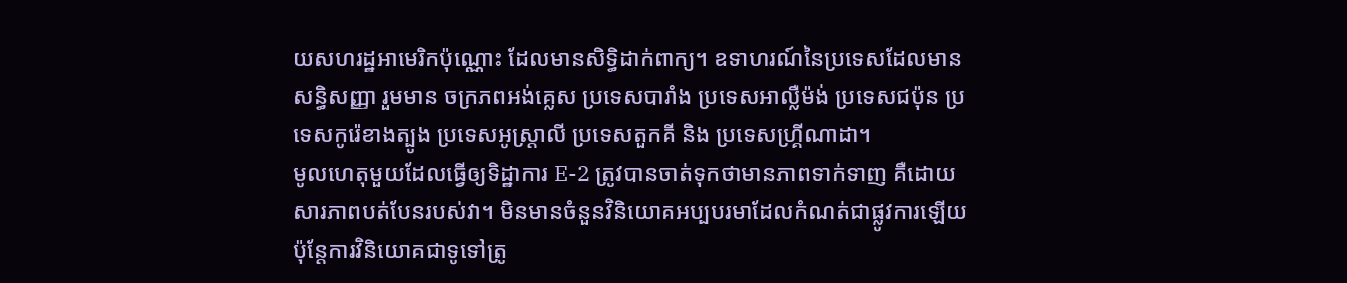យសហរដ្ឋអាមេរិកប៉ុណ្ណោះ ដែលមានសិទ្ធិដាក់ពាក្យ។ ឧទាហរណ៍នៃប្រទេសដែលមានសន្ធិសញ្ញា រួមមាន ចក្រភពអង់គ្លេស ប្រទេសបារាំង ប្រទេសអាល្លឺម៉ង់ ប្រទេសជប៉ុន ប្រទេសកូរ៉េខាងត្បូង ប្រទេសអូស្ត្រាលី ប្រទេសតួកគី និង ប្រទេសហ្គ្រីណាដា។
មូលហេតុមួយដែលធ្វើឲ្យទិដ្ឋាការ E-2 ត្រូវបានចាត់ទុកថាមានភាពទាក់ទាញ គឺដោយសារភាពបត់បែនរបស់វា។ មិនមានចំនួនវិនិយោគអប្បបរមាដែលកំណត់ជាផ្លូវការឡើយ ប៉ុន្តែការវិនិយោគជាទូទៅត្រូ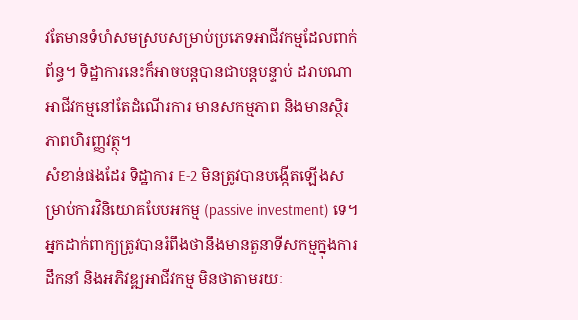វតែមានទំហំសមស្របសម្រាប់ប្រភេទអាជីវកម្មដែលពាក់ព័ន្ធ។ ទិដ្ឋាការនេះក៏អាចបន្តបានជាបន្តបន្ទាប់ ដរាបណាអាជីវកម្មនៅតែដំណើរការ មានសកម្មភាព និងមានស្ថិរភាពហិរញ្ញវត្ថុ។
សំខាន់ផងដែរ ទិដ្ឋាការ E-2 មិនត្រូវបានបង្កើតឡើងសម្រាប់ការវិនិយោគបែបអកម្ម (passive investment) ទេ។ អ្នកដាក់ពាក្យត្រូវបានរំពឹងថានឹងមានតួនាទីសកម្មក្នុងការដឹកនាំ និងអភិវឌ្ឍអាជីវកម្ម មិនថាតាមរយៈ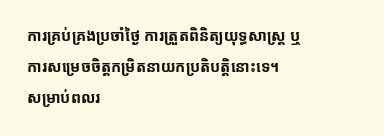ការគ្រប់គ្រងប្រចាំថ្ងៃ ការត្រួតពិនិត្យយុទ្ធសាស្ត្រ ឬការសម្រេចចិត្តកម្រិតនាយកប្រតិបត្តិនោះទេ។
សម្រាប់ពលរ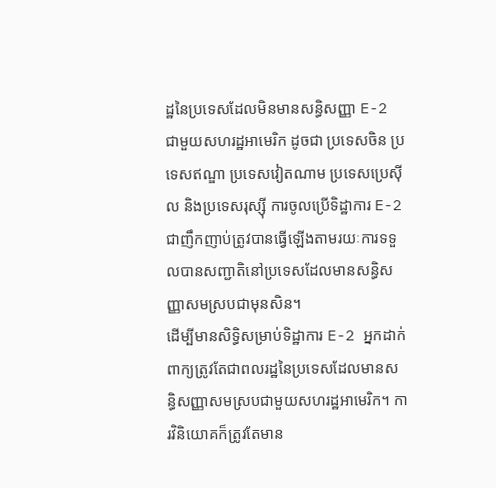ដ្ឋនៃប្រទេសដែលមិនមានសន្ធិសញ្ញា E-2 ជាមួយសហរដ្ឋអាមេរិក ដូចជា ប្រទេសចិន ប្រទេសឥណ្ឌា ប្រទេសវៀតណាម ប្រទេសប្រេស៊ីល និងប្រទេសរុស្ស៊ី ការចូលប្រើទិដ្ឋាការ E-2 ជាញឹកញាប់ត្រូវបានធ្វើឡើងតាមរយៈការទទួលបានសញ្ជាតិនៅប្រទេសដែលមានសន្ធិសញ្ញាសមស្របជាមុនសិន។
ដើម្បីមានសិទ្ធិសម្រាប់ទិដ្ឋាការ E-2 អ្នកដាក់ពាក្យត្រូវតែជាពលរដ្ឋនៃប្រទេសដែលមានសន្ធិសញ្ញាសមស្របជាមួយសហរដ្ឋអាមេរិក។ ការវិនិយោគក៏ត្រូវតែមាន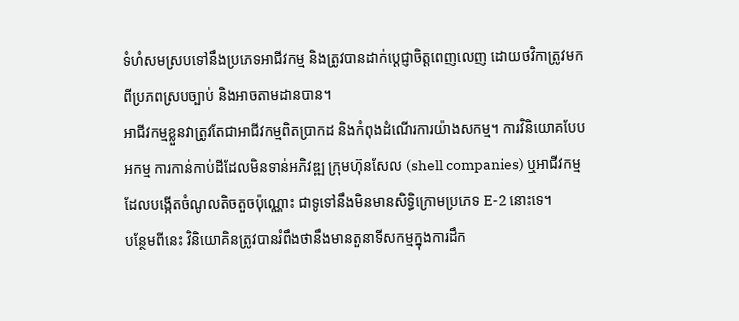ទំហំសមស្របទៅនឹងប្រភេទអាជីវកម្ម និងត្រូវបានដាក់ប្តេជ្ញាចិត្តពេញលេញ ដោយថវិកាត្រូវមកពីប្រភពស្របច្បាប់ និងអាចតាមដានបាន។
អាជីវកម្មខ្លួនវាត្រូវតែជាអាជីវកម្មពិតប្រាកដ និងកំពុងដំណើរការយ៉ាងសកម្ម។ ការវិនិយោគបែបអកម្ម ការកាន់កាប់ដីដែលមិនទាន់អភិវឌ្ឍ ក្រុមហ៊ុនសែល (shell companies) ឬអាជីវកម្មដែលបង្កើតចំណូលតិចតួចប៉ុណ្ណោះ ជាទូទៅនឹងមិនមានសិទ្ធិក្រោមប្រភេទ E-2 នោះទេ។
បន្ថែមពីនេះ វិនិយោគិនត្រូវបានរំពឹងថានឹងមានតួនាទីសកម្មក្នុងការដឹក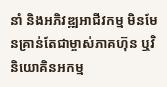នាំ និងអភិវឌ្ឍអាជីវកម្ម មិនមែនគ្រាន់តែជាម្ចាស់ភាគហ៊ុន ឬវិនិយោគិនអកម្ម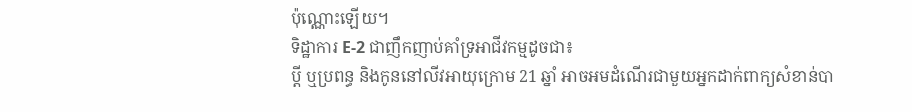ប៉ុណ្ណោះឡើយ។
ទិដ្ឋាការ E-2 ជាញឹកញាប់គាំទ្រអាជីវកម្មដូចជា៖
ប្តី ឬប្រពន្ធ និងកូននៅលីវអាយុក្រោម 21 ឆ្នាំ អាចអមដំណើរជាមួយអ្នកដាក់ពាក្យសំខាន់បា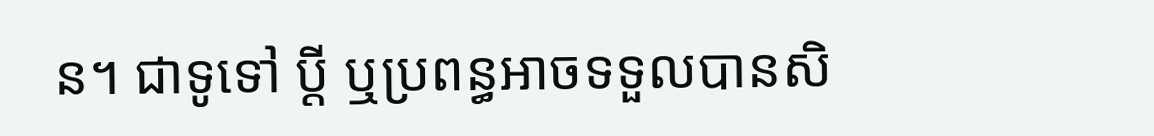ន។ ជាទូទៅ ប្តី ឬប្រពន្ធអាចទទួលបានសិ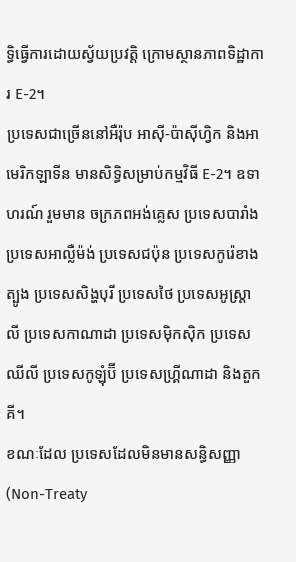ទ្ធិធ្វើការដោយស្វ័យប្រវត្តិ ក្រោមស្ថានភាពទិដ្ឋាការ E-2។
ប្រទេសជាច្រើននៅអឺរ៉ុប អាស៊ី-ប៉ាស៊ីហ្វិក និងអាមេរិកឡាទីន មានសិទ្ធិសម្រាប់កម្មវិធី E-2។ ឧទាហរណ៍ រួមមាន ចក្រភពអង់គ្លេស ប្រទេសបារាំង ប្រទេសអាល្លឺម៉ង់ ប្រទេសជប៉ុន ប្រទេសកូរ៉េខាងត្បូង ប្រទេសសិង្ហបុរី ប្រទេសថៃ ប្រទេសអូស្ត្រាលី ប្រទេសកាណាដា ប្រទេសម៉ិកស៊ិក ប្រទេសឈីលី ប្រទេសកូឡុំប៊ី ប្រទេសហ្គ្រីណាដា និងតួកគី។
ខណៈដែល ប្រទេសដែលមិនមានសន្ធិសញ្ញា (Non-Treaty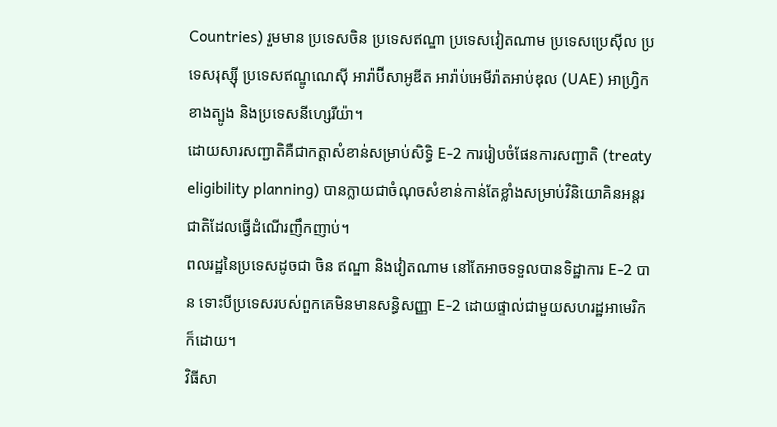Countries) រួមមាន ប្រទេសចិន ប្រទេសឥណ្ឌា ប្រទេសវៀតណាម ប្រទេសប្រេស៊ីល ប្រទេសរុស្ស៊ី ប្រទេសឥណ្ឌូណេស៊ី អារ៉ាប៊ីសាអូឌីត អារ៉ាប់អេមីរ៉ាតអាប់ឌុល (UAE) អាហ្វ្រិកខាងត្បូង និងប្រទេសនីហ្សេរីយ៉ា។
ដោយសារសញ្ជាតិគឺជាកត្តាសំខាន់សម្រាប់សិទ្ធិ E-2 ការរៀបចំផែនការសញ្ជាតិ (treaty eligibility planning) បានក្លាយជាចំណុចសំខាន់កាន់តែខ្លាំងសម្រាប់វិនិយោគិនអន្តរជាតិដែលធ្វើដំណើរញឹកញាប់។
ពលរដ្ឋនៃប្រទេសដូចជា ចិន ឥណ្ឌា និងវៀតណាម នៅតែអាចទទួលបានទិដ្ឋាការ E-2 បាន ទោះបីប្រទេសរបស់ពួកគេមិនមានសន្ធិសញ្ញា E-2 ដោយផ្ទាល់ជាមួយសហរដ្ឋអាមេរិកក៏ដោយ។
វិធីសា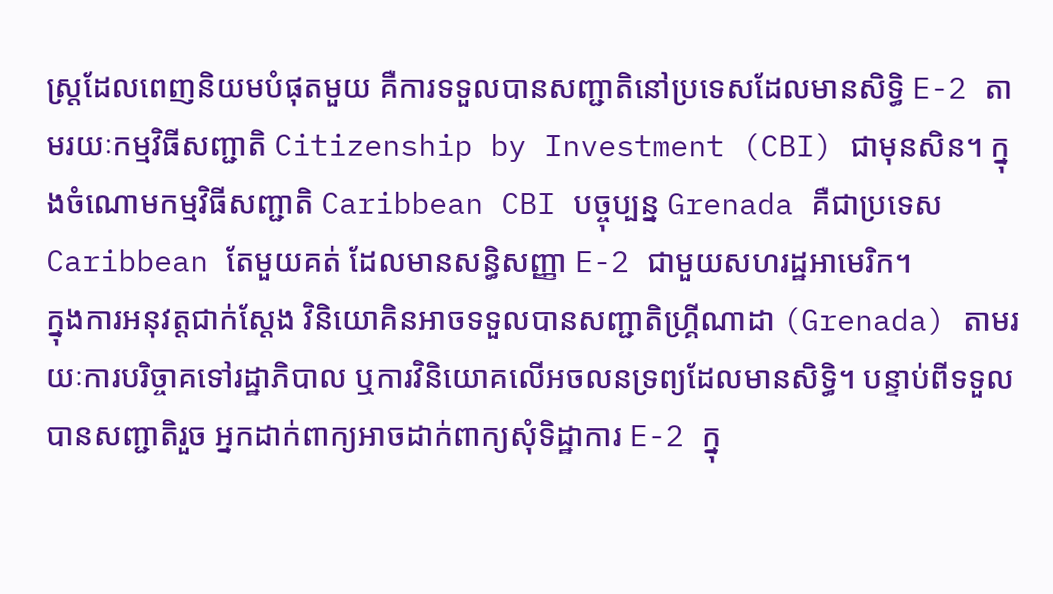ស្ត្រដែលពេញនិយមបំផុតមួយ គឺការទទួលបានសញ្ជាតិនៅប្រទេសដែលមានសិទ្ធិ E-2 តាមរយៈកម្មវិធីសញ្ជាតិ Citizenship by Investment (CBI) ជាមុនសិន។ ក្នុងចំណោមកម្មវិធីសញ្ជាតិ Caribbean CBI បច្ចុប្បន្ន Grenada គឺជាប្រទេស Caribbean តែមួយគត់ ដែលមានសន្ធិសញ្ញា E-2 ជាមួយសហរដ្ឋអាមេរិក។
ក្នុងការអនុវត្តជាក់ស្តែង វិនិយោគិនអាចទទួលបានសញ្ជាតិហ្គ្រីណាដា (Grenada) តាមរយៈការបរិច្ចាគទៅរដ្ឋាភិបាល ឬការវិនិយោគលើអចលនទ្រព្យដែលមានសិទ្ធិ។ បន្ទាប់ពីទទួលបានសញ្ជាតិរួច អ្នកដាក់ពាក្យអាចដាក់ពាក្យសុំទិដ្ឋាការ E-2 ក្នុ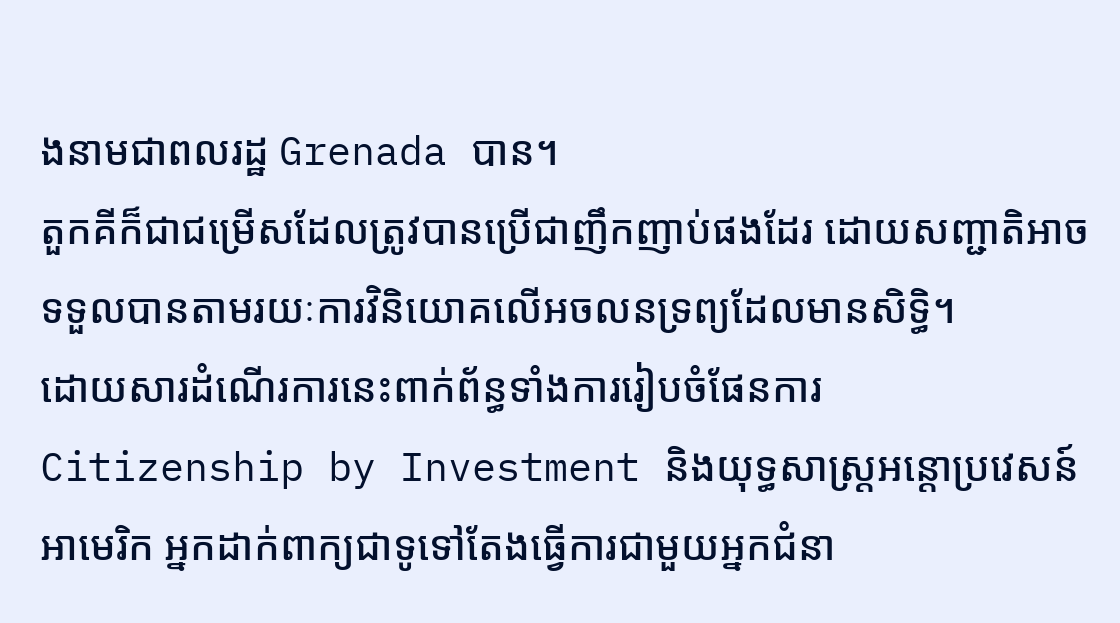ងនាមជាពលរដ្ឋ Grenada បាន។
តួកគីក៏ជាជម្រើសដែលត្រូវបានប្រើជាញឹកញាប់ផងដែរ ដោយសញ្ជាតិអាចទទួលបានតាមរយៈការវិនិយោគលើអចលនទ្រព្យដែលមានសិទ្ធិ។
ដោយសារដំណើរការនេះពាក់ព័ន្ធទាំងការរៀបចំផែនការ Citizenship by Investment និងយុទ្ធសាស្ត្រអន្តោប្រវេសន៍អាមេរិក អ្នកដាក់ពាក្យជាទូទៅតែងធ្វើការជាមួយអ្នកជំនា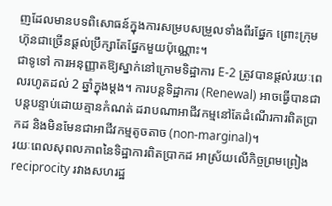ញដែលមានបទពិសោធន៍ក្នុងការសម្របសម្រួលទាំងពីរផ្នែក ព្រោះក្រុមហ៊ុនជាច្រើនផ្តល់ប្រឹក្សាតែផ្នែកមួយប៉ុណ្ណោះ។
ជាទូទៅ ការអនុញ្ញាតឱ្យស្នាក់នៅក្រោមទិដ្ឋាការ E-2 ត្រូវបានផ្តល់រយៈពេលរហូតដល់ 2 ឆ្នាំក្នុងម្តង។ ការបន្តទិដ្ឋាការ (Renewal) អាចធ្វើបានជាបន្តបន្ទាប់ដោយគ្មានកំណត់ ដរាបណាអាជីវកម្មនៅតែដំណើរការពិតប្រាកដ និងមិនមែនជាអាជីវកម្មតូចតាច (non-marginal)។
រយៈពេលសុពលភាពនៃទិដ្ឋាការពិតប្រាកដ អាស្រ័យលើកិច្ចព្រមព្រៀង reciprocity រវាងសហរដ្ឋ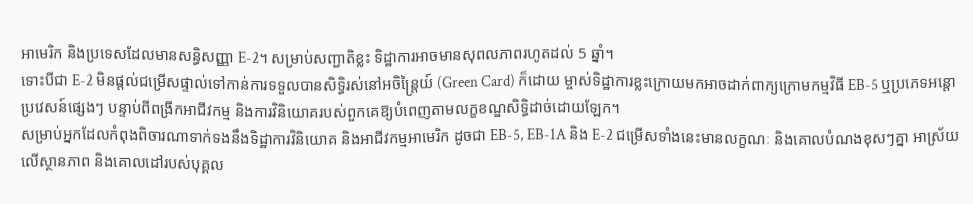អាមេរិក និងប្រទេសដែលមានសន្ធិសញ្ញា E-2។ សម្រាប់សញ្ជាតិខ្លះ ទិដ្ឋាការអាចមានសុពលភាពរហូតដល់ 5 ឆ្នាំ។
ទោះបីជា E-2 មិនផ្តល់ជម្រើសផ្ទាល់ទៅកាន់ការទទួលបានសិទ្ធិរស់នៅអចិន្ត្រៃយ៍ (Green Card) ក៏ដោយ ម្ចាស់ទិដ្ឋាការខ្លះក្រោយមកអាចដាក់ពាក្យក្រោមកម្មវិធី EB-5 ឬប្រភេទអន្តោប្រវេសន៍ផ្សេងៗ បន្ទាប់ពីពង្រីកអាជីវកម្ម និងការវិនិយោគរបស់ពួកគេឱ្យបំពេញតាមលក្ខខណ្ឌសិទ្ធិដាច់ដោយឡែក។
សម្រាប់អ្នកដែលកំពុងពិចារណាទាក់ទងនឹងទិដ្ឋាការវិនិយោគ និងអាជីវកម្មអាមេរិក ដូចជា EB-5, EB-1A និង E-2 ជម្រើសទាំងនេះមានលក្ខណៈ និងគោលបំណងខុសៗគ្នា អាស្រ័យលើស្ថានភាព និងគោលដៅរបស់បុគ្គល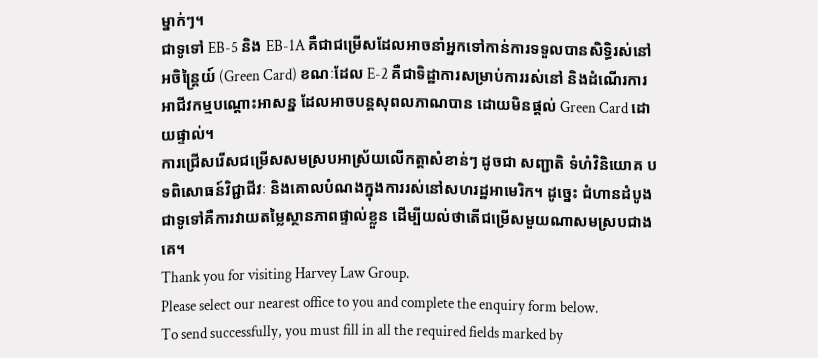ម្នាក់ៗ។
ជាទូទៅ EB-5 និង EB-1A គឺជាជម្រើសដែលអាចនាំអ្នកទៅកាន់ការទទួលបានសិទ្ធិរស់នៅអចិន្ត្រៃយ៍ (Green Card) ខណៈដែល E-2 គឺជាទិដ្ឋាការសម្រាប់ការរស់នៅ និងដំណើរការអាជីវកម្មបណ្តោះអាសន្ន ដែលអាចបន្តសុពលភាណបាន ដោយមិនផ្តល់ Green Card ដោយផ្ទាល់។
ការជ្រើសរើសជម្រើសសមស្របអាស្រ័យលើកត្តាសំខាន់ៗ ដូចជា សញ្ជាតិ ទំហំវិនិយោគ បទពិសោធន៍វិជ្ជាជីវៈ និងគោលបំណងក្នុងការរស់នៅសហរដ្ឋអាមេរិក។ ដូច្នេះ ជំហានដំបូងជាទូទៅគឺការវាយតម្លៃស្ថានភាពផ្ទាល់ខ្លួន ដើម្បីយល់ថាតើជម្រើសមួយណាសមស្របជាងគេ។
Thank you for visiting Harvey Law Group.
Please select our nearest office to you and complete the enquiry form below.
To send successfully, you must fill in all the required fields marked by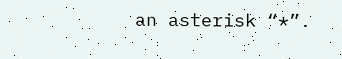an asterisk “*”.